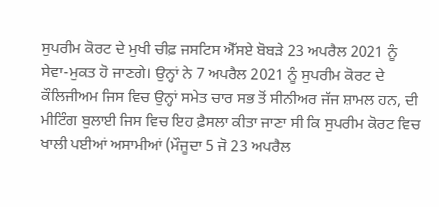ਸੁਪਰੀਮ ਕੋਰਟ ਦੇ ਮੁਖੀ ਚੀਫ਼ ਜਸਟਿਸ ਐੱਸਏ ਬੋਬੜੇ 23 ਅਪਰੈਲ 2021 ਨੂੰ ਸੇਵਾ-ਮੁਕਤ ਹੋ ਜਾਣਗੇ। ਉਨ੍ਹਾਂ ਨੇ 7 ਅਪਰੈਲ 2021 ਨੂੰ ਸੁਪਰੀਮ ਕੋਰਟ ਦੇ ਕੌਲਿਜੀਅਮ ਜਿਸ ਵਿਚ ਉਨ੍ਹਾਂ ਸਮੇਤ ਚਾਰ ਸਭ ਤੋਂ ਸੀਨੀਅਰ ਜੱਜ ਸ਼ਾਮਲ ਹਨ, ਦੀ ਮੀਟਿੰਗ ਬੁਲਾਈ ਜਿਸ ਵਿਚ ਇਹ ਫ਼ੈਸਲਾ ਕੀਤਾ ਜਾਣਾ ਸੀ ਕਿ ਸੁਪਰੀਮ ਕੋਰਟ ਵਿਚ ਖਾਲੀ ਪਈਆਂ ਅਸਾਮੀਆਂ (ਮੌਜੂਦਾ 5 ਜੋ 23 ਅਪਰੈਲ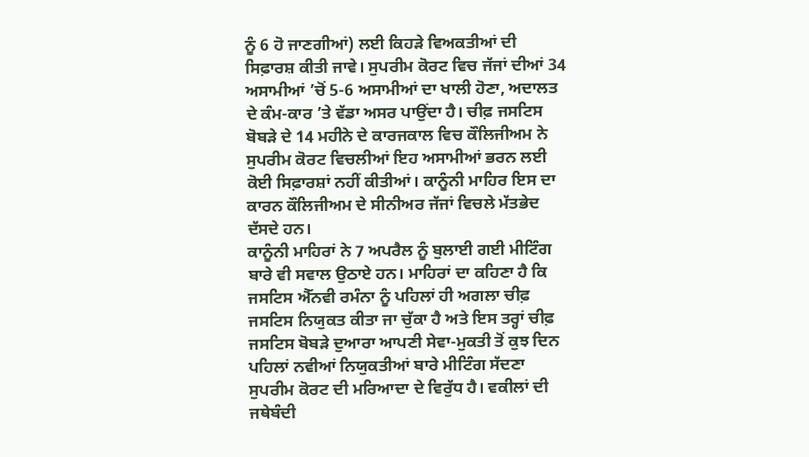ਨੂੰ 6 ਹੋ ਜਾਣਗੀਆਂ) ਲਈ ਕਿਹੜੇ ਵਿਅਕਤੀਆਂ ਦੀ ਸਿਫ਼ਾਰਸ਼ ਕੀਤੀ ਜਾਵੇ। ਸੁਪਰੀਮ ਕੋਰਟ ਵਿਚ ਜੱਜਾਂ ਦੀਆਂ 34 ਅਸਾਮੀਆਂ ’ਚੋਂ 5-6 ਅਸਾਮੀਆਂ ਦਾ ਖਾਲੀ ਹੋਣਾ, ਅਦਾਲਤ ਦੇ ਕੰਮ-ਕਾਰ ’ਤੇ ਵੱਡਾ ਅਸਰ ਪਾਉਂਦਾ ਹੈ। ਚੀਫ਼ ਜਸਟਿਸ ਬੋਬੜੇ ਦੇ 14 ਮਹੀਨੇ ਦੇ ਕਾਰਜਕਾਲ ਵਿਚ ਕੌਲਿਜੀਅਮ ਨੇ ਸੁਪਰੀਮ ਕੋਰਟ ਵਿਚਲੀਆਂ ਇਹ ਅਸਾਮੀਆਂ ਭਰਨ ਲਈ ਕੋਈ ਸਿਫ਼ਾਰਸ਼ਾਂ ਨਹੀਂ ਕੀਤੀਆਂ। ਕਾਨੂੰਨੀ ਮਾਹਿਰ ਇਸ ਦਾ ਕਾਰਨ ਕੌਲਿਜੀਅਮ ਦੇ ਸੀਨੀਅਰ ਜੱਜਾਂ ਵਿਚਲੇ ਮੱਤਭੇਦ ਦੱਸਦੇ ਹਨ।
ਕਾਨੂੰਨੀ ਮਾਹਿਰਾਂ ਨੇ 7 ਅਪਰੈਲ ਨੂੰ ਬੁਲਾਈ ਗਈ ਮੀਟਿੰਗ ਬਾਰੇ ਵੀ ਸਵਾਲ ਉਠਾਏ ਹਨ। ਮਾਹਿਰਾਂ ਦਾ ਕਹਿਣਾ ਹੈ ਕਿ ਜਸਟਿਸ ਐੱਨਵੀ ਰਮੰਨਾ ਨੂੰ ਪਹਿਲਾਂ ਹੀ ਅਗਲਾ ਚੀਫ਼ ਜਸਟਿਸ ਨਿਯੁਕਤ ਕੀਤਾ ਜਾ ਚੁੱਕਾ ਹੈ ਅਤੇ ਇਸ ਤਰ੍ਹਾਂ ਚੀਫ਼ ਜਸਟਿਸ ਬੋਬੜੇ ਦੁਆਰਾ ਆਪਣੀ ਸੇਵਾ-ਮੁਕਤੀ ਤੋਂ ਕੁਝ ਦਿਨ ਪਹਿਲਾਂ ਨਵੀਆਂ ਨਿਯੁਕਤੀਆਂ ਬਾਰੇ ਮੀਟਿੰਗ ਸੱਦਣਾ ਸੁਪਰੀਮ ਕੋਰਟ ਦੀ ਮਰਿਆਦਾ ਦੇ ਵਿਰੁੱਧ ਹੈ। ਵਕੀਲਾਂ ਦੀ ਜਥੇਬੰਦੀ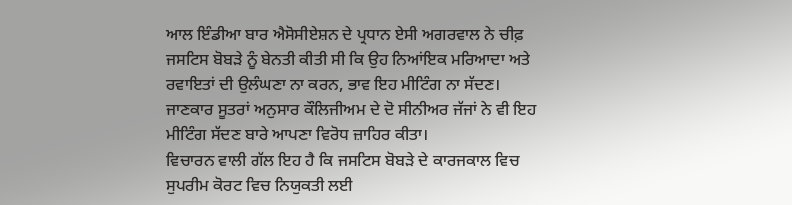ਆਲ ਇੰਡੀਆ ਬਾਰ ਐਸੋਸੀਏਸ਼ਨ ਦੇ ਪ੍ਰਧਾਨ ਏਸੀ ਅਗਰਵਾਲ ਨੇ ਚੀਫ਼ ਜਸਟਿਸ ਬੋਬੜੇ ਨੂੰ ਬੇਨਤੀ ਕੀਤੀ ਸੀ ਕਿ ਉਹ ਨਿਆਂਇਕ ਮਰਿਆਦਾ ਅਤੇ ਰਵਾਇਤਾਂ ਦੀ ਉਲੰਘਣਾ ਨਾ ਕਰਨ, ਭਾਵ ਇਹ ਮੀਟਿੰਗ ਨਾ ਸੱਦਣ। ਜਾਣਕਾਰ ਸੂਤਰਾਂ ਅਨੁਸਾਰ ਕੌਲਿਜੀਅਮ ਦੇ ਦੋ ਸੀਨੀਅਰ ਜੱਜਾਂ ਨੇ ਵੀ ਇਹ ਮੀਟਿੰਗ ਸੱਦਣ ਬਾਰੇ ਆਪਣਾ ਵਿਰੋਧ ਜ਼ਾਹਿਰ ਕੀਤਾ।
ਵਿਚਾਰਨ ਵਾਲੀ ਗੱਲ ਇਹ ਹੈ ਕਿ ਜਸਟਿਸ ਬੋਬੜੇ ਦੇ ਕਾਰਜਕਾਲ ਵਿਚ ਸੁਪਰੀਮ ਕੋਰਟ ਵਿਚ ਨਿਯੁਕਤੀ ਲਈ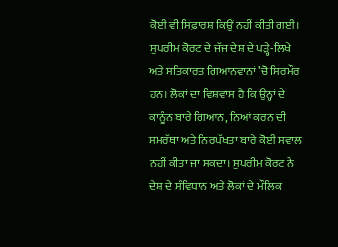ਕੋਈ ਵੀ ਸਿਫ਼ਾਰਸ਼ ਕਿਉਂ ਨਹੀਂ ਕੀਤੀ ਗਈ। ਸੁਪਰੀਮ ਕੋਰਟ ਦੇ ਜੱਜ ਦੇਸ਼ ਦੇ ਪੜ੍ਹੇ-ਲਿਖੇ ਅਤੇ ਸਤਿਕਾਰਤ ਗਿਆਨਵਾਨਾਂ ’ਚੋ ਸਿਰਮੌਰ ਹਨ। ਲੋਕਾਂ ਦਾ ਵਿਸ਼ਵਾਸ ਹੈ ਕਿ ਉਨ੍ਹਾਂ ਦੇ ਕਾਨੂੰਨ ਬਾਰੇ ਗਿਆਨ, ਨਿਆਂ ਕਰਨ ਦੀ ਸਮਰੱਥਾ ਅਤੇ ਨਿਰਪੱਖਤਾ ਬਾਰੇ ਕੋਈ ਸਵਾਲ ਨਹੀਂ ਕੀਤਾ ਜਾ ਸਕਦਾ। ਸੁਪਰੀਮ ਕੋਰਟ ਨੇ ਦੇਸ਼ ਦੇ ਸੰਵਿਧਾਨ ਅਤੇ ਲੋਕਾਂ ਦੇ ਮੌਲਿਕ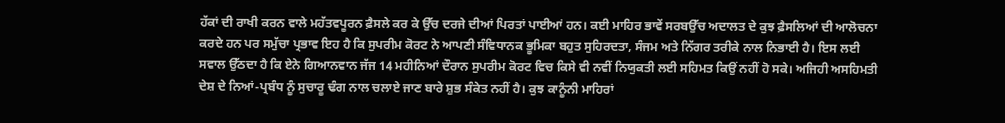ਹੱਕਾਂ ਦੀ ਰਾਖੀ ਕਰਨ ਵਾਲੇ ਮਹੱਤਵਪੂਰਨ ਫ਼ੈਸਲੇ ਕਰ ਕੇ ਉੱਚ ਦਰਜੇ ਦੀਆਂ ਪਿਰਤਾਂ ਪਾਈਆਂ ਹਨ। ਕਈ ਮਾਹਿਰ ਭਾਵੇਂ ਸਰਬਉੱਚ ਅਦਾਲਤ ਦੇ ਕੁਝ ਫ਼ੈਸਲਿਆਂ ਦੀ ਆਲੋਚਨਾ ਕਰਦੇ ਹਨ ਪਰ ਸਮੁੱਚਾ ਪ੍ਰਭਾਵ ਇਹ ਹੈ ਕਿ ਸੁਪਰੀਮ ਕੋਰਟ ਨੇ ਆਪਣੀ ਸੰਵਿਧਾਨਕ ਭੂਮਿਕਾ ਬਹੁਤ ਸੁਹਿਰਦਤਾ, ਸੰਜਮ ਅਤੇ ਨਿੱਗਰ ਤਰੀਕੇ ਨਾਲ ਨਿਭਾਈ ਹੈ। ਇਸ ਲਈ ਸਵਾਲ ਉੱਠਦਾ ਹੈ ਕਿ ਏਨੇ ਗਿਆਨਵਾਨ ਜੱਜ 14 ਮਹੀਨਿਆਂ ਦੌਰਾਨ ਸੁਪਰੀਮ ਕੋਰਟ ਵਿਚ ਕਿਸੇ ਵੀ ਨਵੀਂ ਨਿਯੁਕਤੀ ਲਈ ਸਹਿਮਤ ਕਿਉਂ ਨਹੀਂ ਹੋ ਸਕੇ। ਅਜਿਹੀ ਅਸਹਿਮਤੀ ਦੇਸ਼ ਦੇ ਨਿਆਂ-ਪ੍ਰਬੰਧ ਨੂੰ ਸੁਚਾਰੂ ਢੰਗ ਨਾਲ ਚਲਾਏ ਜਾਣ ਬਾਰੇ ਸ਼ੁਭ ਸੰਕੇਤ ਨਹੀਂ ਹੈ। ਕੁਝ ਕਾਨੂੰਨੀ ਮਾਹਿਰਾਂ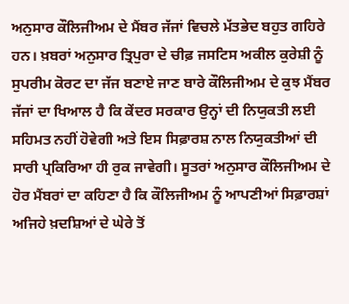ਅਨੁਸਾਰ ਕੌਲਿਜੀਅਮ ਦੇ ਮੈਂਬਰ ਜੱਜਾਂ ਵਿਚਲੇ ਮੱਤਭੇਦ ਬਹੁਤ ਗਹਿਰੇ ਹਨ। ਖ਼ਬਰਾਂ ਅਨੁਸਾਰ ਤ੍ਰਿਪੁਰਾ ਦੇ ਚੀਫ਼ ਜਸਟਿਸ ਅਕੀਲ ਕੁਰੇਸ਼ੀ ਨੂੰ ਸੁਪਰੀਮ ਕੋਰਟ ਦਾ ਜੱਜ ਬਣਾਏ ਜਾਣ ਬਾਰੇ ਕੌਲਿਜੀਅਮ ਦੇ ਕੁਝ ਮੈਂਬਰ ਜੱਜਾਂ ਦਾ ਖਿਆਲ ਹੈ ਕਿ ਕੇਂਦਰ ਸਰਕਾਰ ਉਨ੍ਹਾਂ ਦੀ ਨਿਯੁਕਤੀ ਲਈ ਸਹਿਮਤ ਨਹੀਂ ਹੋਵੇਗੀ ਅਤੇ ਇਸ ਸਿਫ਼ਾਰਸ਼ ਨਾਲ ਨਿਯੁਕਤੀਆਂ ਦੀ ਸਾਰੀ ਪ੍ਰਕਿਰਿਆ ਹੀ ਰੁਕ ਜਾਵੇਗੀ। ਸੂਤਰਾਂ ਅਨੁਸਾਰ ਕੌਲਿਜੀਅਮ ਦੇ ਹੋਰ ਮੈਂਬਰਾਂ ਦਾ ਕਹਿਣਾ ਹੈ ਕਿ ਕੌਲਿਜੀਅਮ ਨੂੰ ਆਪਣੀਆਂ ਸਿਫ਼ਾਰਸ਼ਾਂ ਅਜਿਹੇ ਖ਼ਦਸ਼ਿਆਂ ਦੇ ਘੇਰੇ ਤੋਂ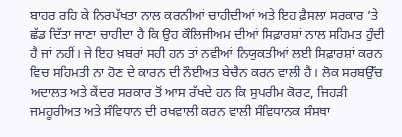ਬਾਹਰ ਰਹਿ ਕੇ ਨਿਰਪੱਖਤਾ ਨਾਲ ਕਰਨੀਆਂ ਚਾਹੀਦੀਆਂ ਅਤੇ ਇਹ ਫ਼ੈਸਲਾ ਸਰਕਾਰ ’ਤੇ ਛੱਡ ਦਿੱਤਾ ਜਾਣਾ ਚਾਹੀਦਾ ਹੈ ਕਿ ਉਹ ਕੌਲਿਜੀਅਮ ਦੀਆਂ ਸਿਫ਼ਾਰਸ਼ਾਂ ਨਾਲ ਸਹਿਮਤ ਹੁੰਦੀ ਹੈ ਜਾਂ ਨਹੀਂ। ਜੇ ਇਹ ਖ਼ਬਰਾਂ ਸਹੀ ਹਨ ਤਾਂ ਨਵੀਆਂ ਨਿਯੁਕਤੀਆਂ ਲਈ ਸਿਫ਼ਾਰਸ਼ਾਂ ਕਰਨ ਵਿਚ ਸਹਿਮਤੀ ਨਾ ਹੋਣ ਦੇ ਕਾਰਨ ਦੀ ਨੌਈਅਤ ਬੇਚੈਨ ਕਰਨ ਵਾਲੀ ਹੈ। ਲੋਕ ਸਰਬਉੱਚ ਅਦਾਲਤ ਅਤੇ ਕੇਂਦਰ ਸਰਕਾਰ ਤੋਂ ਆਸ ਰੱਖਦੇ ਹਨ ਕਿ ਸੁਪਰੀਮ ਕੋਰਟ, ਜਿਹੜੀ ਜਮਹੂਰੀਅਤ ਅਤੇ ਸੰਵਿਧਾਨ ਦੀ ਰਖਵਾਲੀ ਕਰਨ ਵਾਲੀ ਸੰਵਿਧਾਨਕ ਸੰਸਥਾ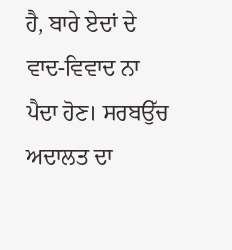ਹੈ, ਬਾਰੇ ਏਦਾਂ ਦੇ ਵਾਦ-ਵਿਵਾਦ ਨਾ ਪੈਦਾ ਹੋਣ। ਸਰਬਉੱਚ ਅਦਾਲਤ ਦਾ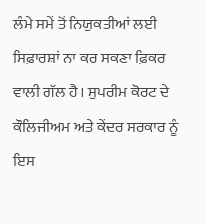ਲੰਮੇ ਸਮੇਂ ਤੋਂ ਨਿਯੁਕਤੀਆਂ ਲਈ ਸਿਫ਼ਾਰਸ਼ਾਂ ਨਾ ਕਰ ਸਕਣਾ ਫ਼ਿਕਰ ਵਾਲੀ ਗੱਲ ਹੈ। ਸੁਪਰੀਮ ਕੋਰਟ ਦੇ ਕੌਲਿਜੀਅਮ ਅਤੇ ਕੇਂਦਰ ਸਰਕਾਰ ਨੂੰ ਇਸ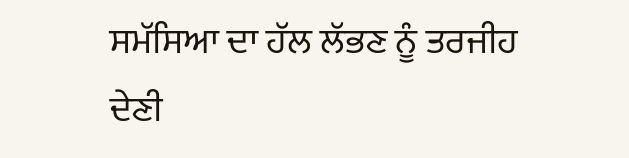ਸਮੱਸਿਆ ਦਾ ਹੱਲ ਲੱਭਣ ਨੂੰ ਤਰਜੀਹ ਦੇਣੀ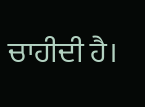ਚਾਹੀਦੀ ਹੈ।